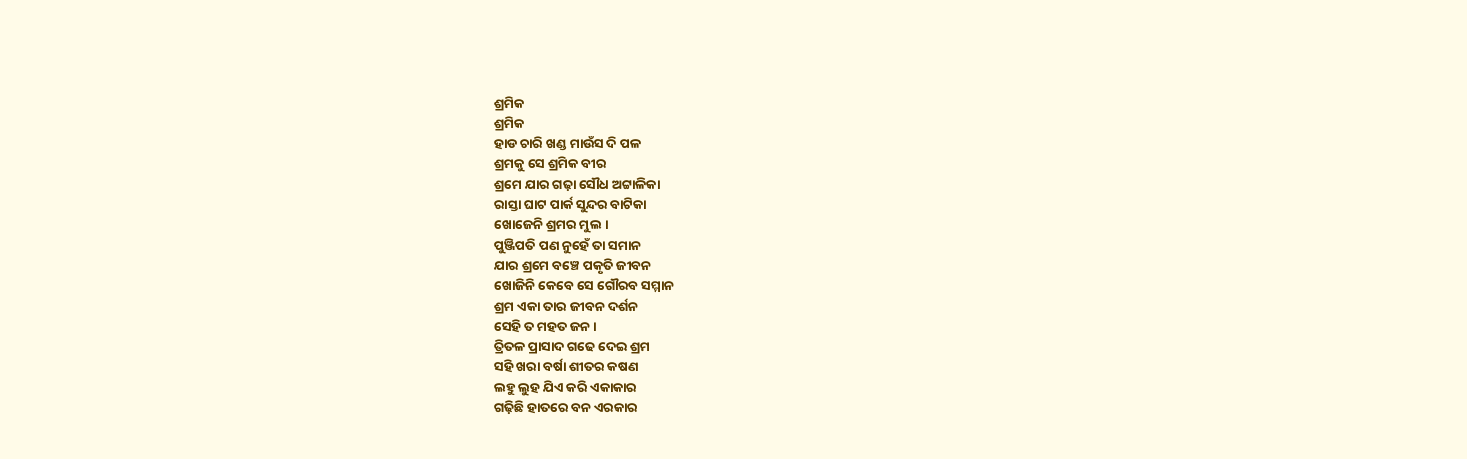ଶ୍ରମିକ
ଶ୍ରମିକ
ହାଡ ଚାରି ଖଣ୍ଡ ମାଉଁସ ଦି ପଳ
ଶ୍ରମକୁ ସେ ଶ୍ରମିକ ବୀର
ଶ୍ରମେ ଯାର ଗଢ଼ା ସୌଧ ଅଟ୍ଟାଳିକା
ରାସ୍ତା ଘାଟ ପାର୍କ ସୁନ୍ଦର ବାଟିକା
ଖୋଜେନି ଶ୍ରମର ମୁଲ ।
ପୁଞ୍ଜିପତି ପଣ ନୁହେଁ ତା ସମାନ
ଯାର ଶ୍ରମେ ବଞ୍ଚେ ପକୃତି ଜୀବନ
ଖୋଜିନି କେବେ ସେ ଗୌରବ ସମ୍ମାନ
ଶ୍ରମ ଏକା ତାର ଜୀବନ ଦର୍ଶନ
ସେହି ତ ମହତ ଜନ ।
ତ୍ରିତଳ ପ୍ରାସାଦ ଗଢେ ଦେଇ ଶ୍ରମ
ସହି ଖରା ବର୍ଷା ଶୀତର କଷଣ
ଲହୁ ଲୁହ ଯିଏ କରି ଏକାକାର
ଗଢ଼ିଛି ହାତରେ ବନ ଏରକାର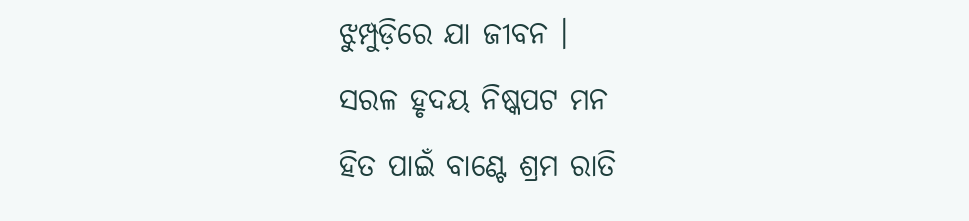ଝୁମ୍ପୁଡ଼ିରେ ଯା ଜୀବନ ।
ସରଳ ହୃଦୟ ନିଷ୍କପଟ ମନ
ହିତ ପାଇଁ ବାଣ୍ଟେ ଶ୍ରମ ରାତି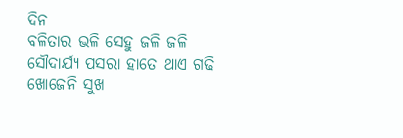ଦିନ
ବଳିତାର ଭଳି ସେହୁ ଜଳି ଜଳି
ସୌଦାର୍ଯ୍ୟ ପସରା ହାତେ ଥାଏ ଗଢି
ଖୋଜେନି ସୁଖ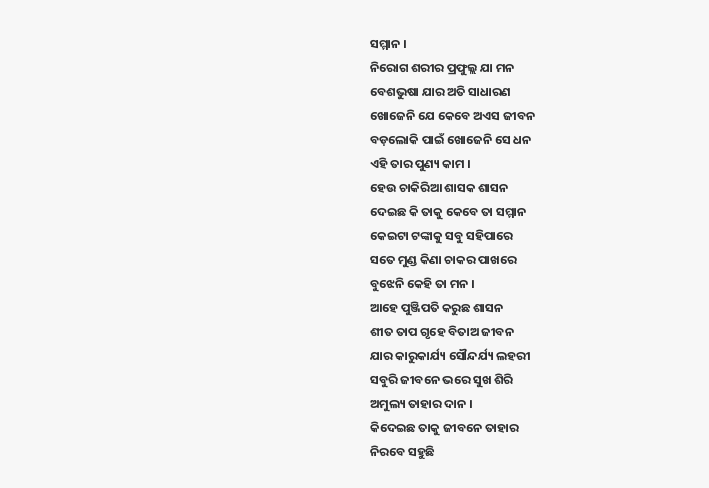ସମ୍ମାନ ।
ନିରୋଗ ଶରୀର ପ୍ରଫୁଲ୍ଲ ଯା ମନ
ବେଶଭୁଷା ଯାର ଅତି ସାଧାରଣ
ଖୋଜେନି ଯେ କେବେ ଅଏସ ଜୀବନ
ବଡ଼ଲୋକି ପାଇଁ ଖୋଜେନି ସେ ଧନ
ଏହି ତାର ପୁଣ୍ୟ କାମ ।
ହେଉ ଚାକିରିଆ ଶାସକ ଶାସନ
ଦେଇଛ କି ତାକୁ କେବେ ତା ସମ୍ମାନ
କେଇଟା ଟଙ୍କାକୁ ସବୁ ସହିପାରେ
ସତେ ମୁଣ୍ଡ କିଣା ଚାକର ପାଖରେ
ବୁଝେନି କେହି ତା ମନ ।
ଆହେ ପୁଞ୍ଜିପତି କରୁଛ ଶାସନ
ଶୀତ ତାପ ଗୃହେ ବିତାଅ ଜୀବନ
ଯାର କାରୁକାର୍ଯ୍ୟ ସୌନ୍ଦର୍ଯ୍ୟ ଲହରୀ
ସବୁରି ଜୀବନେ ଭରେ ସୁଖ ଶିରି
ଅମୁଲ୍ୟ ତାହାର ଦାନ ।
କିଦେଇଛ ତାକୁ ଜୀବନେ ତାହାର
ନିରବେ ସହୁଛି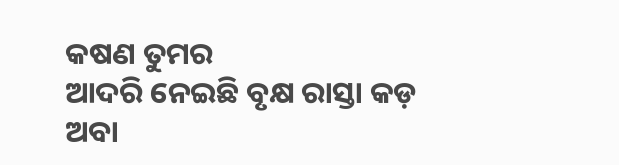କଷଣ ତୁମର
ଆଦରି ନେଇଛି ବୃକ୍ଷ ରାସ୍ତା କଡ଼
ଅବା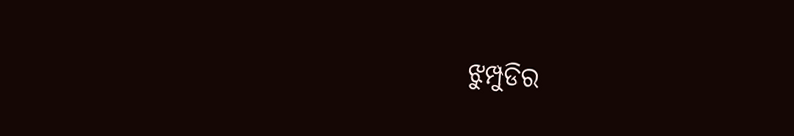ଝୁମ୍ପୁଡିର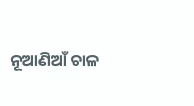ନୂଆଣିଆଁ ଚାଳ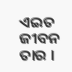ଏଇତ ଜୀବନ ତାର ।